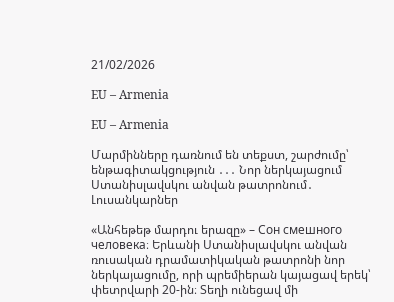21/02/2026

EU – Armenia

EU – Armenia

Մարմինները դառնում են տեքստ, շարժումը՝ ենթագիտակցություն ․․․ Նոր ներկայացում Ստանիսլավսկու անվան թատրոնում․ Լուսանկարներ

«Անհեթեթ մարդու երազը» – Сон смешного человека։ Երևանի Ստանիսլավսկու անվան ռուսական դրամատիկական թատրոնի նոր ներկայացումը, որի պրեմիերան կայացավ երեկ՝ փետրվարի 20-ին։ Տեղի ունեցավ մի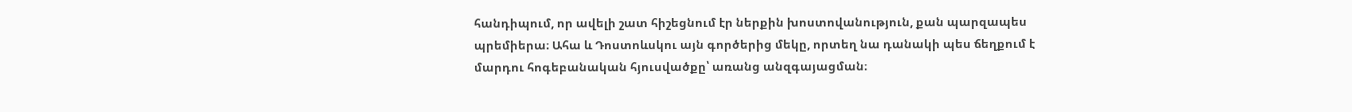հանդիպում, որ ավելի շատ հիշեցնում էր ներքին խոստովանություն, քան պարզապես պրեմիերա։ Ահա և Դոստոևսկու այն գործերից մեկը, որտեղ նա դանակի պես ճեղքում է մարդու հոգեբանական հյուսվածքը՝ առանց անզգայացման։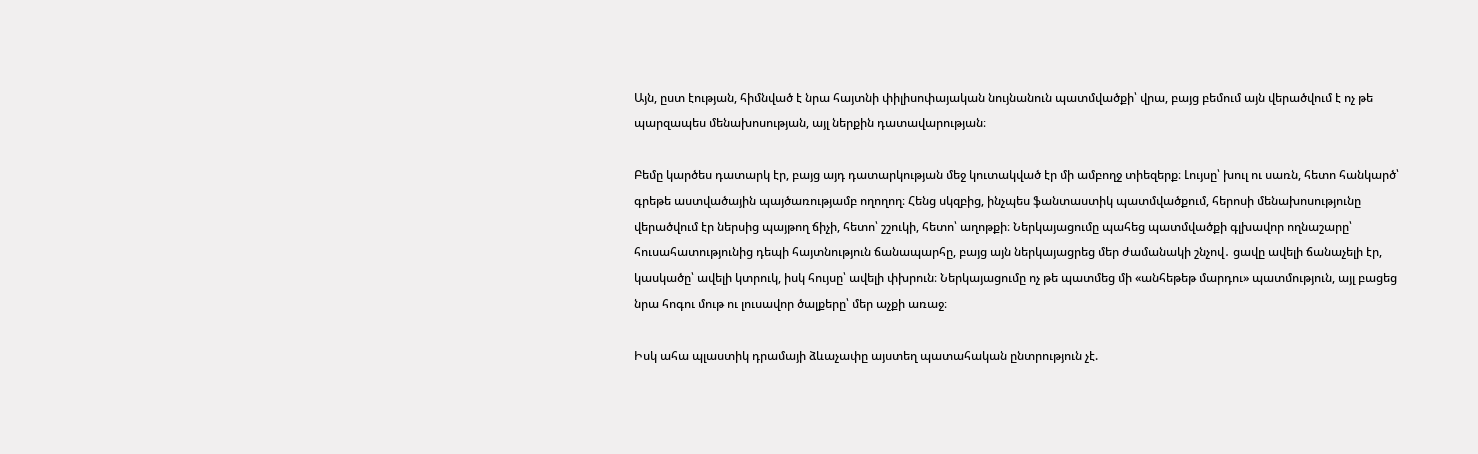Այն, ըստ էության, հիմնված է նրա հայտնի փիլիսոփայական նույնանուն պատմվածքի՝ վրա, բայց բեմում այն վերածվում է ոչ թե պարզապես մենախոսության, այլ ներքին դատավարության։

Բեմը կարծես դատարկ էր, բայց այդ դատարկության մեջ կուտակված էր մի ամբողջ տիեզերք։ Լույսը՝ խուլ ու սառն, հետո հանկարծ՝ գրեթե աստվածային պայծառությամբ ողողող։ Հենց սկզբից, ինչպես ֆանտաստիկ պատմվածքում, հերոսի մենախոսությունը վերածվում էր ներսից պայթող ճիչի, հետո՝ շշուկի, հետո՝ աղոթքի։ Ներկայացումը պահեց պատմվածքի գլխավոր ողնաշարը՝ հուսահատությունից դեպի հայտնություն ճանապարհը, բայց այն ներկայացրեց մեր ժամանակի շնչով․ ցավը ավելի ճանաչելի էր, կասկածը՝ ավելի կտրուկ, իսկ հույսը՝ ավելի փխրուն։ Ներկայացումը ոչ թե պատմեց մի «անհեթեթ մարդու» պատմություն, այլ բացեց նրա հոգու մութ ու լուսավոր ծալքերը՝ մեր աչքի առաջ։

Իսկ ահա պլաստիկ դրամայի ձևաչափը այստեղ պատահական ընտրություն չէ.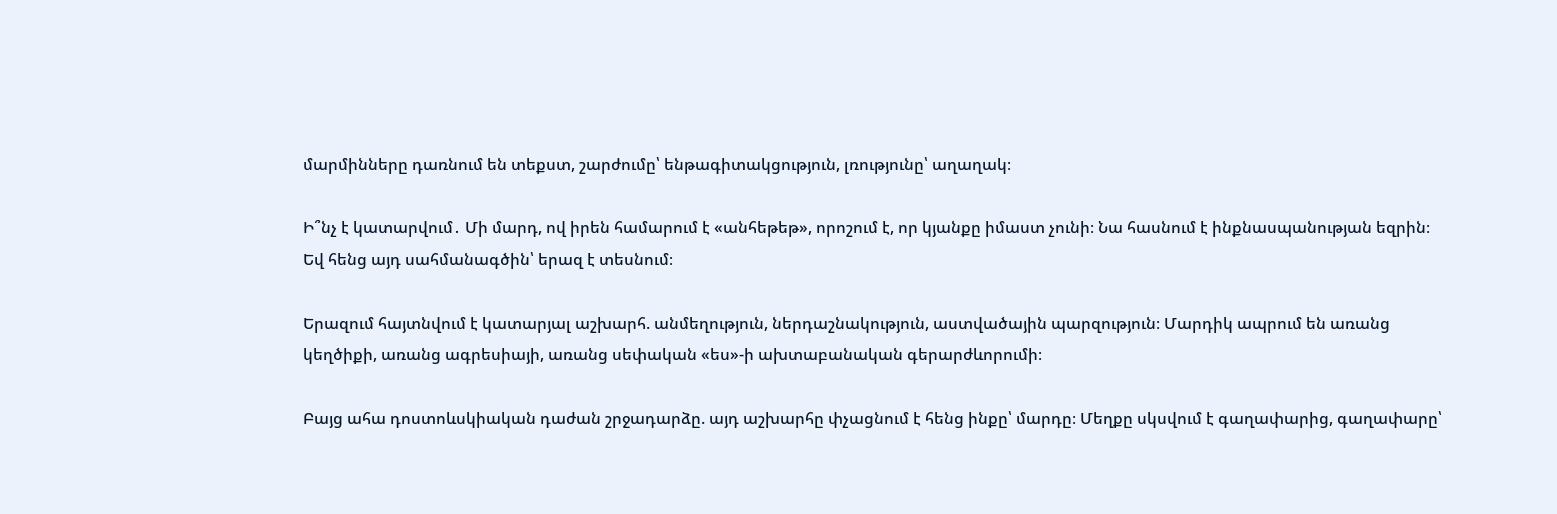մարմինները դառնում են տեքստ, շարժումը՝ ենթագիտակցություն, լռությունը՝ աղաղակ։

Ի՞նչ է կատարվում․ Մի մարդ, ով իրեն համարում է «անհեթեթ», որոշում է, որ կյանքը իմաստ չունի։ Նա հասնում է ինքնասպանության եզրին։ Եվ հենց այդ սահմանագծին՝ երազ է տեսնում։

Երազում հայտնվում է կատարյալ աշխարհ. անմեղություն, ներդաշնակություն, աստվածային պարզություն։ Մարդիկ ապրում են առանց կեղծիքի, առանց ագրեսիայի, առանց սեփական «ես»-ի ախտաբանական գերարժևորումի։

Բայց ահա դոստոևսկիական դաժան շրջադարձը. այդ աշխարհը փչացնում է հենց ինքը՝ մարդը։ Մեղքը սկսվում է գաղափարից, գաղափարը՝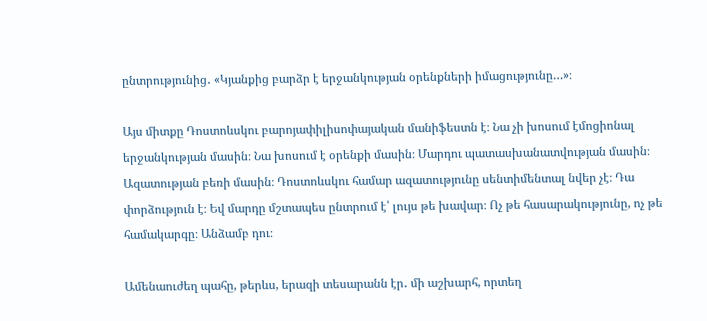ընտրությունից․ «Կյանքից բարձր է երջանկության օրենքների իմացությունը…»։

Այս միտքը Դոստոևսկու բարոյափիլիսոփայական մանիֆեստն է։ Նա չի խոսում էմոցիոնալ երջանկության մասին։ Նա խոսում է օրենքի մասին։ Մարդու պատասխանատվության մասին։ Ազատության բեռի մասին։ Դոստոևսկու համար ազատությունը սենտիմենտալ նվեր չէ։ Դա փորձություն է։ Եվ մարդը մշտապես ընտրում է՝ լույս թե խավար։ Ոչ թե հասարակությունը, ոչ թե համակարգը։ Անձամբ դու։

Ամենաուժեղ պահը, թերևս, երազի տեսարանն էր․ մի աշխարհ, որտեղ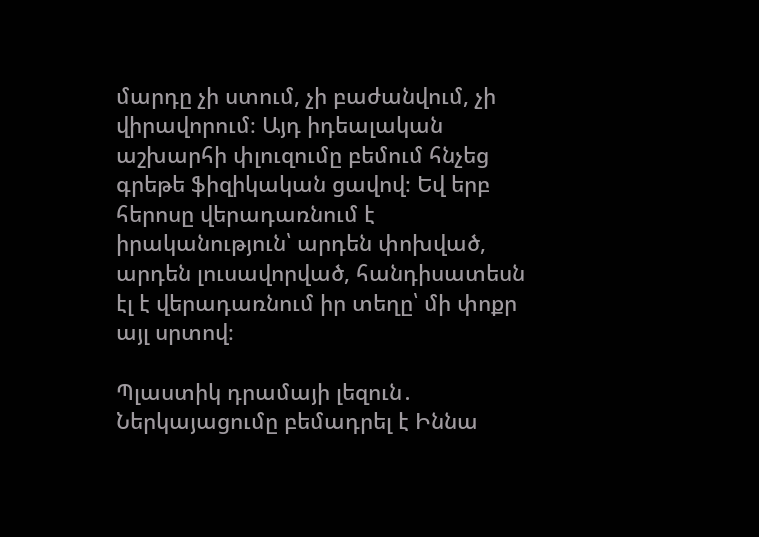մարդը չի ստում, չի բաժանվում, չի վիրավորում։ Այդ իդեալական աշխարհի փլուզումը բեմում հնչեց գրեթե ֆիզիկական ցավով։ Եվ երբ հերոսը վերադառնում է իրականություն՝ արդեն փոխված, արդեն լուսավորված, հանդիսատեսն էլ է վերադառնում իր տեղը՝ մի փոքր այլ սրտով։

Պլաստիկ դրամայի լեզուն․ Ներկայացումը բեմադրել է Իննա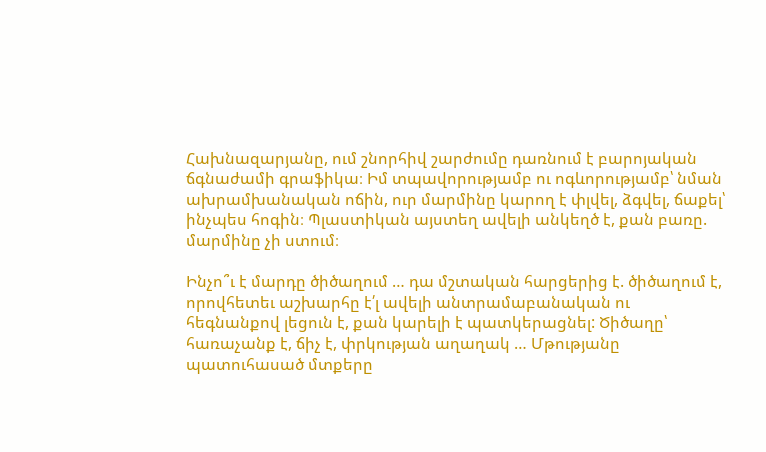Հախնազարյանը, ում շնորհիվ շարժումը դառնում է բարոյական ճգնաժամի գրաֆիկա։ Իմ տպավորությամբ ու ոգևորությամբ՝ նման ախրամխանական ոճին, ուր մարմինը կարող է փլվել, ձգվել, ճաքել՝ ինչպես հոգին։ Պլաստիկան այստեղ ավելի անկեղծ է, քան բառը. մարմինը չի ստում։

Ինչո՞ւ է մարդը ծիծաղում … դա մշտական հարցերից է. ծիծաղում է, որովհետեւ աշխարհը է՛լ ավելի անտրամաբանական ու հեգնանքով լեցուն է, քան կարելի է պատկերացնել: Ծիծաղը՝ հառաչանք է, ճիչ է, փրկության աղաղակ … Մթությանը պատուհասած մտքերը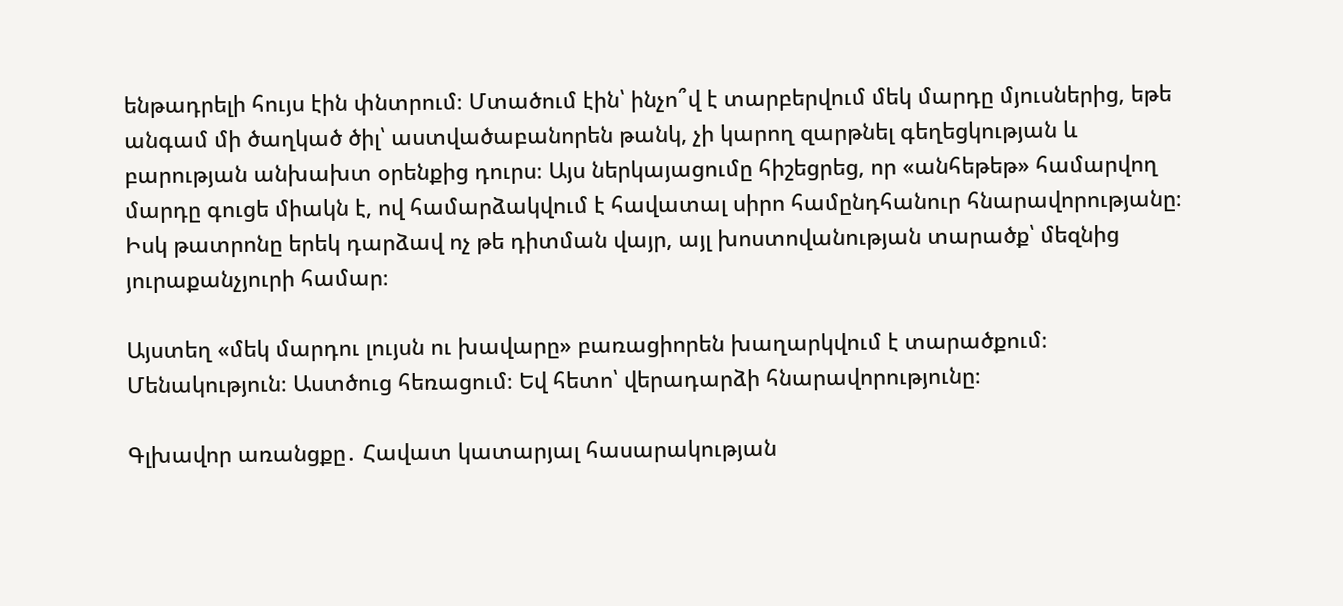ենթադրելի հույս էին փնտրում։ Մտածում էին՝ ինչո՞վ է տարբերվում մեկ մարդը մյուսներից, եթե անգամ մի ծաղկած ծիլ՝ աստվածաբանորեն թանկ, չի կարող զարթնել գեղեցկության և բարության անխախտ օրենքից դուրս։ Այս ներկայացումը հիշեցրեց, որ «անհեթեթ» համարվող մարդը գուցե միակն է, ով համարձակվում է հավատալ սիրո համընդհանուր հնարավորությանը։ Իսկ թատրոնը երեկ դարձավ ոչ թե դիտման վայր, այլ խոստովանության տարածք՝ մեզնից յուրաքանչյուրի համար։

Այստեղ «մեկ մարդու լույսն ու խավարը» բառացիորեն խաղարկվում է տարածքում։ Մենակություն։ Աստծուց հեռացում։ Եվ հետո՝ վերադարձի հնարավորությունը։

Գլխավոր առանցքը․ Հավատ կատարյալ հասարակության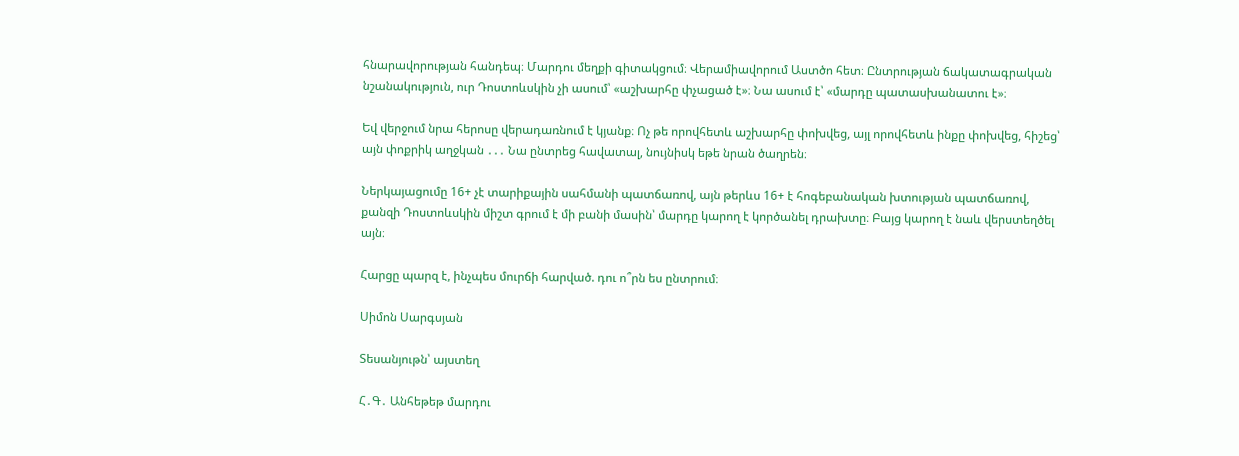հնարավորության հանդեպ։ Մարդու մեղքի գիտակցում։ Վերամիավորում Աստծո հետ։ Ընտրության ճակատագրական նշանակություն, ուր Դոստոևսկին չի ասում՝ «աշխարհը փչացած է»։ Նա ասում է՝ «մարդը պատասխանատու է»։

Եվ վերջում նրա հերոսը վերադառնում է կյանք։ Ոչ թե որովհետև աշխարհը փոխվեց, այլ որովհետև ինքը փոխվեց, հիշեց՝ այն փոքրիկ աղջկան ․․․ Նա ընտրեց հավատալ, նույնիսկ եթե նրան ծաղրեն։

Ներկայացումը 16+ չէ տարիքային սահմանի պատճառով, այն թերևս 16+ է հոգեբանական խտության պատճառով, քանզի Դոստոևսկին միշտ գրում է մի բանի մասին՝ մարդը կարող է կործանել դրախտը։ Բայց կարող է նաև վերստեղծել այն։

Հարցը պարզ է, ինչպես մուրճի հարված. դու ո՞րն ես ընտրում։

Սիմոն Սարգսյան

Տեսանյութն՝ այստեղ

Հ․Գ․ Անհեթեթ մարդու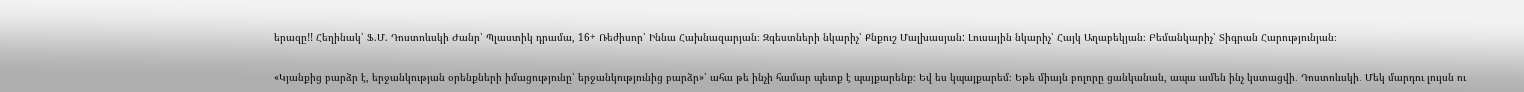երազը!! Հեղինակ՝ Ֆ.Մ. Դոստոևսկի Ժանր՝ Պլաստիկ դրամա, 16+ Ռեժիսոր՝ Իննա Հախնազարյան։ Զգեստների նկարիչ՝ Քնքուշ Մալխասյան: Լուսային նկարիչ՝ Հայկ Աղաբեկյան։ Բեմանկարիչ՝ Տիգրան Հարությունյան։

«Կյանքից բարձր է, երջանկության օրենքների իմացությունը՝ երջանկությունից բարձր»՝ ահա թե ինչի համար պետք է պայքարենք։ Եվ ես կպայքարեմ։ Եթե միայն բոլորը ցանկանան, ապա ամեն ինչ կստացվի․ Դոստոևսկի․ Մեկ մարդու լույսն ու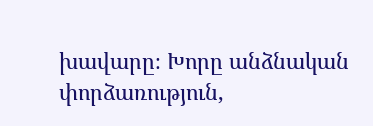խավարը։ Խորը անձնական փորձառություն,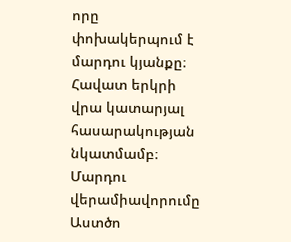որը փոխակերպում է մարդու կյանքը։ Հավատ երկրի վրա կատարյալ հասարակության նկատմամբ։ Մարդու վերամիավորումը Աստծո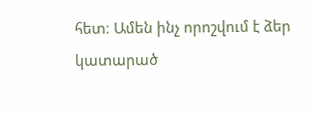հետ։ Ամեն ինչ որոշվում է ձեր կատարած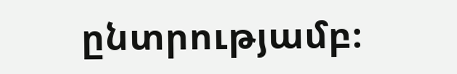ընտրությամբ։